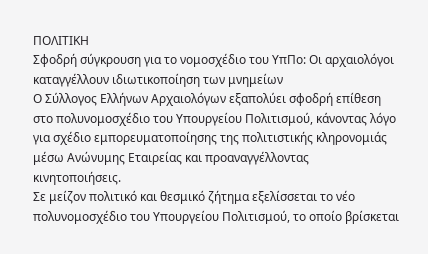ΠΟΛΙΤΙΚΗ
Σφοδρή σύγκρουση για το νομοσχέδιο του ΥπΠο: Οι αρχαιολόγοι καταγγέλλουν ιδιωτικοποίηση των μνημείων
Ο Σύλλογος Ελλήνων Αρχαιολόγων εξαπολύει σφοδρή επίθεση στο πολυνομοσχέδιο του Υπουργείου Πολιτισμού, κάνοντας λόγο για σχέδιο εμπορευματοποίησης της πολιτιστικής κληρονομιάς μέσω Ανώνυμης Εταιρείας και προαναγγέλλοντας κινητοποιήσεις.
Σε μείζον πολιτικό και θεσμικό ζήτημα εξελίσσεται το νέο πολυνομοσχέδιο του Υπουργείου Πολιτισμού, το οποίο βρίσκεται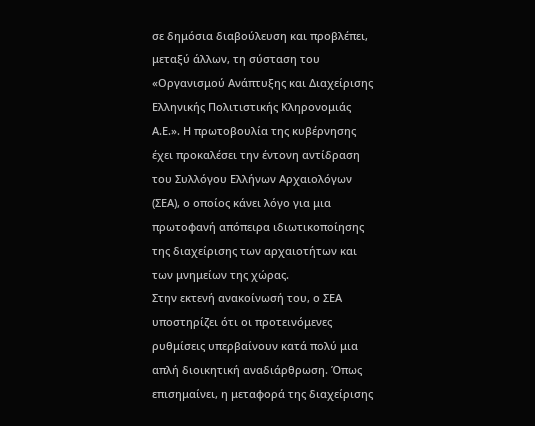σε δημόσια διαβούλευση και προβλέπει, μεταξύ άλλων, τη σύσταση του «Οργανισμού Ανάπτυξης και Διαχείρισης Ελληνικής Πολιτιστικής Κληρονομιάς Α.Ε.». Η πρωτοβουλία της κυβέρνησης έχει προκαλέσει την έντονη αντίδραση του Συλλόγου Ελλήνων Αρχαιολόγων (ΣΕΑ), ο οποίος κάνει λόγο για μια πρωτοφανή απόπειρα ιδιωτικοποίησης της διαχείρισης των αρχαιοτήτων και των μνημείων της χώρας.
Στην εκτενή ανακοίνωσή του, ο ΣΕΑ υποστηρίζει ότι οι προτεινόμενες ρυθμίσεις υπερβαίνουν κατά πολύ μια απλή διοικητική αναδιάρθρωση. Όπως επισημαίνει, η μεταφορά της διαχείρισης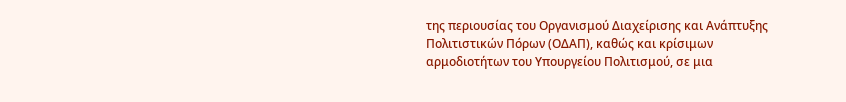της περιουσίας του Οργανισμού Διαχείρισης και Ανάπτυξης Πολιτιστικών Πόρων (ΟΔΑΠ), καθώς και κρίσιμων αρμοδιοτήτων του Υπουργείου Πολιτισμού, σε μια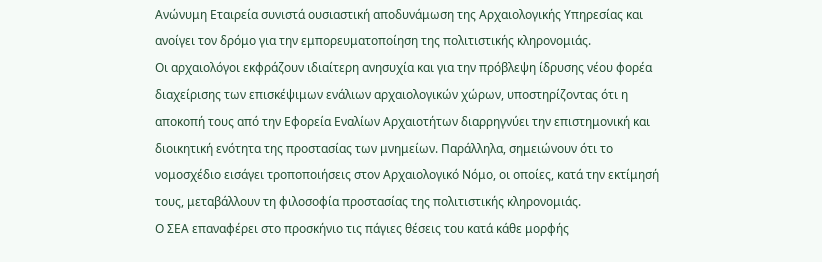Ανώνυμη Εταιρεία συνιστά ουσιαστική αποδυνάμωση της Αρχαιολογικής Υπηρεσίας και ανοίγει τον δρόμο για την εμπορευματοποίηση της πολιτιστικής κληρονομιάς.
Οι αρχαιολόγοι εκφράζουν ιδιαίτερη ανησυχία και για την πρόβλεψη ίδρυσης νέου φορέα διαχείρισης των επισκέψιμων ενάλιων αρχαιολογικών χώρων, υποστηρίζοντας ότι η αποκοπή τους από την Εφορεία Εναλίων Αρχαιοτήτων διαρρηγνύει την επιστημονική και διοικητική ενότητα της προστασίας των μνημείων. Παράλληλα, σημειώνουν ότι το νομοσχέδιο εισάγει τροποποιήσεις στον Αρχαιολογικό Νόμο, οι οποίες, κατά την εκτίμησή τους, μεταβάλλουν τη φιλοσοφία προστασίας της πολιτιστικής κληρονομιάς.
Ο ΣΕΑ επαναφέρει στο προσκήνιο τις πάγιες θέσεις του κατά κάθε μορφής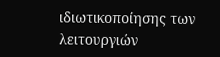ιδιωτικοποίησης των λειτουργιών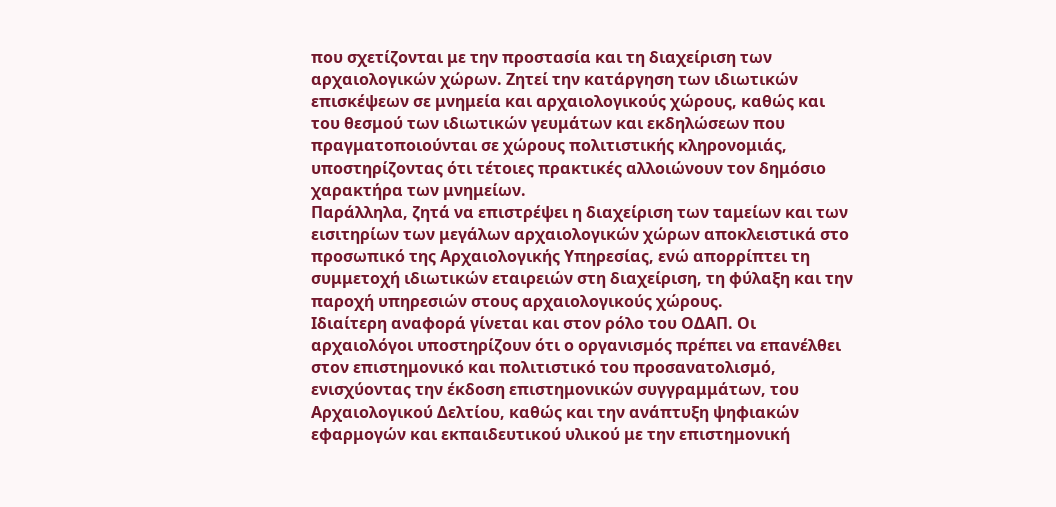που σχετίζονται με την προστασία και τη διαχείριση των αρχαιολογικών χώρων. Ζητεί την κατάργηση των ιδιωτικών επισκέψεων σε μνημεία και αρχαιολογικούς χώρους, καθώς και του θεσμού των ιδιωτικών γευμάτων και εκδηλώσεων που πραγματοποιούνται σε χώρους πολιτιστικής κληρονομιάς, υποστηρίζοντας ότι τέτοιες πρακτικές αλλοιώνουν τον δημόσιο χαρακτήρα των μνημείων.
Παράλληλα, ζητά να επιστρέψει η διαχείριση των ταμείων και των εισιτηρίων των μεγάλων αρχαιολογικών χώρων αποκλειστικά στο προσωπικό της Αρχαιολογικής Υπηρεσίας, ενώ απορρίπτει τη συμμετοχή ιδιωτικών εταιρειών στη διαχείριση, τη φύλαξη και την παροχή υπηρεσιών στους αρχαιολογικούς χώρους.
Ιδιαίτερη αναφορά γίνεται και στον ρόλο του ΟΔΑΠ. Οι αρχαιολόγοι υποστηρίζουν ότι ο οργανισμός πρέπει να επανέλθει στον επιστημονικό και πολιτιστικό του προσανατολισμό, ενισχύοντας την έκδοση επιστημονικών συγγραμμάτων, του Αρχαιολογικού Δελτίου, καθώς και την ανάπτυξη ψηφιακών εφαρμογών και εκπαιδευτικού υλικού με την επιστημονική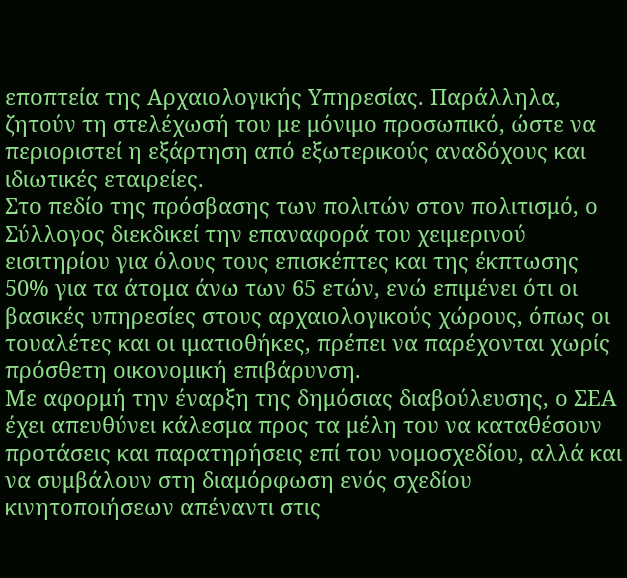εποπτεία της Αρχαιολογικής Υπηρεσίας. Παράλληλα, ζητούν τη στελέχωσή του με μόνιμο προσωπικό, ώστε να περιοριστεί η εξάρτηση από εξωτερικούς αναδόχους και ιδιωτικές εταιρείες.
Στο πεδίο της πρόσβασης των πολιτών στον πολιτισμό, ο Σύλλογος διεκδικεί την επαναφορά του χειμερινού εισιτηρίου για όλους τους επισκέπτες και της έκπτωσης 50% για τα άτομα άνω των 65 ετών, ενώ επιμένει ότι οι βασικές υπηρεσίες στους αρχαιολογικούς χώρους, όπως οι τουαλέτες και οι ιματιοθήκες, πρέπει να παρέχονται χωρίς πρόσθετη οικονομική επιβάρυνση.
Με αφορμή την έναρξη της δημόσιας διαβούλευσης, ο ΣΕΑ έχει απευθύνει κάλεσμα προς τα μέλη του να καταθέσουν προτάσεις και παρατηρήσεις επί του νομοσχεδίου, αλλά και να συμβάλουν στη διαμόρφωση ενός σχεδίου κινητοποιήσεων απέναντι στις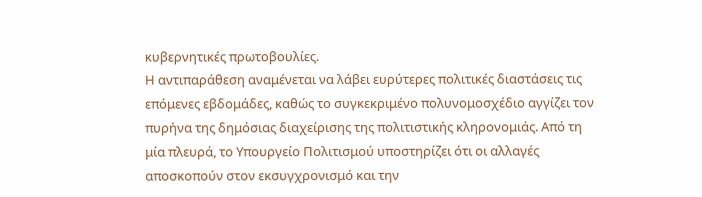κυβερνητικές πρωτοβουλίες.
Η αντιπαράθεση αναμένεται να λάβει ευρύτερες πολιτικές διαστάσεις τις επόμενες εβδομάδες, καθώς το συγκεκριμένο πολυνομοσχέδιο αγγίζει τον πυρήνα της δημόσιας διαχείρισης της πολιτιστικής κληρονομιάς. Από τη μία πλευρά, το Υπουργείο Πολιτισμού υποστηρίζει ότι οι αλλαγές αποσκοπούν στον εκσυγχρονισμό και την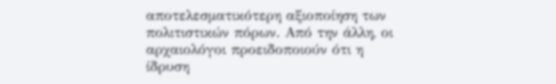αποτελεσματικότερη αξιοποίηση των πολιτιστικών πόρων. Από την άλλη, οι αρχαιολόγοι προειδοποιούν ότι η ίδρυση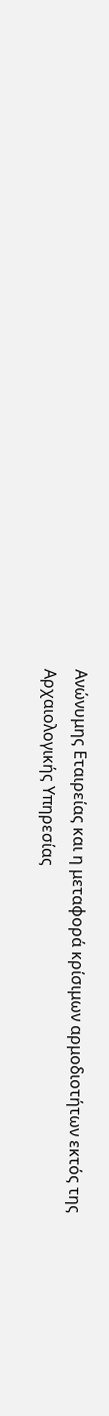Ανώνυμης Εταιρείας και η μεταφορά κρίσιμων αρμοδιοτήτων εκτός της Αρχαιολογικής Υπηρεσίας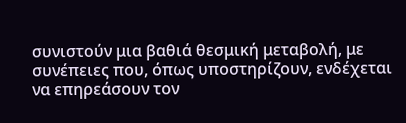συνιστούν μια βαθιά θεσμική μεταβολή, με συνέπειες που, όπως υποστηρίζουν, ενδέχεται να επηρεάσουν τον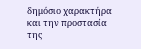δημόσιο χαρακτήρα και την προστασία της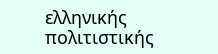ελληνικής πολιτιστικής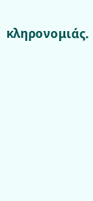κληρονομιάς.